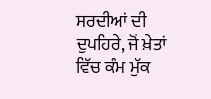ਸਰਦੀਆਂ ਦੀ ਦੁਪਹਿਰੇ, ਜੋਂ ਖ਼ੇਤਾਂ ਵਿੱਚ ਕੰਮ ਮੁੱਕ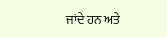ਜਾਂਦੇ ਹਨ ਅਤੇ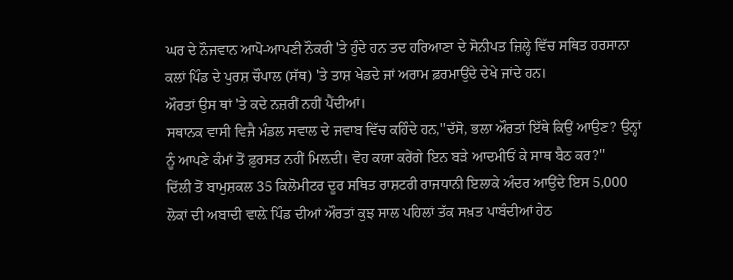ਘਰ ਦੇ ਨੌਜਵਾਨ ਆਪੋ-ਆਪਣੀ ਨੌਕਰੀ 'ਤੇ ਹੁੰਦੇ ਹਨ ਤਦ ਹਰਿਆਣਾ ਦੇ ਸੋਨੀਪਤ ਜ਼ਿਲ੍ਹੇ ਵਿੱਚ ਸਥਿਤ ਹਰਸਾਨਾ ਕਲਾਂ ਪਿੰਡ ਦੇ ਪੁਰਸ਼ ਚੌਪਾਲ (ਸੱਥ) 'ਤੇ ਤਾਸ਼ ਖੇਡਦੇ ਜਾਂ ਅਰਾਮ ਫ਼ਰਮਾਉਂਦੇ ਦੇਖੇ ਜਾਂਦੇ ਹਨ।
ਔਰਤਾਂ ਉਸ ਥਾਂ 'ਤੇ ਕਦੇ ਨਜ਼ਰੀਂ ਨਹੀਂ ਪੈਂਦੀਆਂ।
ਸਥਾਨਕ ਵਾਸੀ ਵਿਜੈ ਮੰਡਲ ਸਵਾਲ ਦੇ ਜਵਾਬ ਵਿੱਚ ਕਹਿੰਦੇ ਹਨ,''ਦੱਸੋ, ਭਲਾ ਔਰਤਾਂ ਇੱਥੇ ਕਿਉਂ ਆਉਣ? ਉਨ੍ਹਾਂ ਨੂੰ ਆਪਣੇ ਕੰਮਾਂ ਤੋਂ ਫ਼ੁਰਸਤ ਨਹੀਂ ਮਿਲ਼ਦੀ। ਵੋਹ ਕਯਾ ਕਰੇਂਗੇ ਇਨ ਬੜੇ ਆਦਮੀਓਂ ਕੇ ਸਾਥ ਬੈਠ ਕਰ?''
ਦਿੱਲੀ ਤੋਂ ਬਾਮੁਸ਼ਕਲ 35 ਕਿਲੋਮੀਟਰ ਦੂਰ ਸਥਿਤ ਰਾਸ਼ਟਰੀ ਰਾਜਧਾਨੀ ਇਲਾਕੇ ਅੰਦਰ ਆਉਂਦੇ ਇਸ 5,000 ਲੋਕਾਂ ਦੀ ਅਬਾਦੀ ਵਾਲ਼ੇ ਪਿੰਡ ਦੀਆਂ ਔਰਤਾਂ ਕੁਝ ਸਾਲ ਪਹਿਲਾਂ ਤੱਕ ਸਖ਼ਤ ਪਾਬੰਦੀਆਂ ਹੇਠ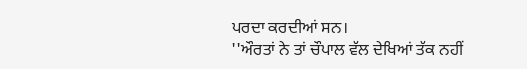ਪਰਦਾ ਕਰਦੀਆਂ ਸਨ।
''ਔਰਤਾਂ ਨੇ ਤਾਂ ਚੌਪਾਲ ਵੱਲ ਦੇਖਿਆਂ ਤੱਕ ਨਹੀਂ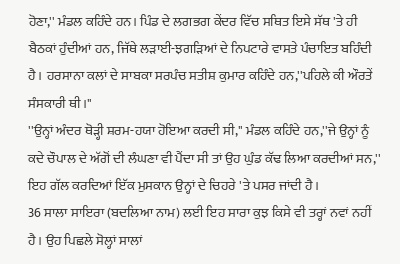ਹੋਣਾ,'' ਮੰਡਲ ਕਹਿੰਦੇ ਹਨ। ਪਿੰਡ ਦੇ ਲਗਭਗ ਕੇਂਦਰ ਵਿੱਚ ਸਥਿਤ ਇਸੇ ਸੱਥ 'ਤੇ ਹੀ ਬੈਠਕਾਂ ਹੁੰਦੀਆਂ ਹਨ, ਜਿੱਥੇ ਲੜਾਈ-ਝਗੜਿਆਂ ਦੇ ਨਿਪਟਾਰੇ ਵਾਸਤੇ ਪੰਚਾਇਤ ਬਹਿੰਦੀ ਹੈ। ਹਰਸਾਨਾ ਕਲਾਂ ਦੇ ਸਾਬਕਾ ਸਰਪੰਚ ਸਤੀਸ਼ ਕੁਮਾਰ ਕਹਿੰਦੇ ਹਨ,''ਪਹਿਲੇ ਕੀ ਔਰਤੇਂ ਸੰਸਕਾਰੀ ਥੀ।''
''ਉਨ੍ਹਾਂ ਅੰਦਰ ਥੋੜ੍ਹੀ ਸ਼ਰਮ-ਹਯਾ ਹੋਇਆ ਕਰਦੀ ਸੀ,'' ਮੰਡਲ ਕਹਿੰਦੇ ਹਨ,''ਜੇ ਉਨ੍ਹਾਂ ਨੂੰ ਕਦੇ ਚੌਪਾਲ ਦੇ ਅੱਗੋਂ ਦੀ ਲੰਘਣਾ ਵੀ ਪੈਂਦਾ ਸੀ ਤਾਂ ਉਹ ਘੁੰਡ ਕੱਢ ਲਿਆ ਕਰਦੀਆਂ ਸਨ,'' ਇਹ ਗੱਲ ਕਰਦਿਆਂ ਇੱਕ ਮੁਸਕਾਨ ਉਨ੍ਹਾਂ ਦੇ ਚਿਹਰੇ 'ਤੇ ਪਸਰ ਜਾਂਦੀ ਹੈ।
36 ਸਾਲਾ ਸਾਇਰਾ (ਬਦਲਿਆ ਨਾਮ) ਲਈ ਇਹ ਸਾਰਾ ਕੁਝ ਕਿਸੇ ਵੀ ਤਰ੍ਹਾਂ ਨਵਾਂ ਨਹੀਂ ਹੈ। ਉਹ ਪਿਛਲੇ ਸੋਲ੍ਹਾਂ ਸਾਲਾਂ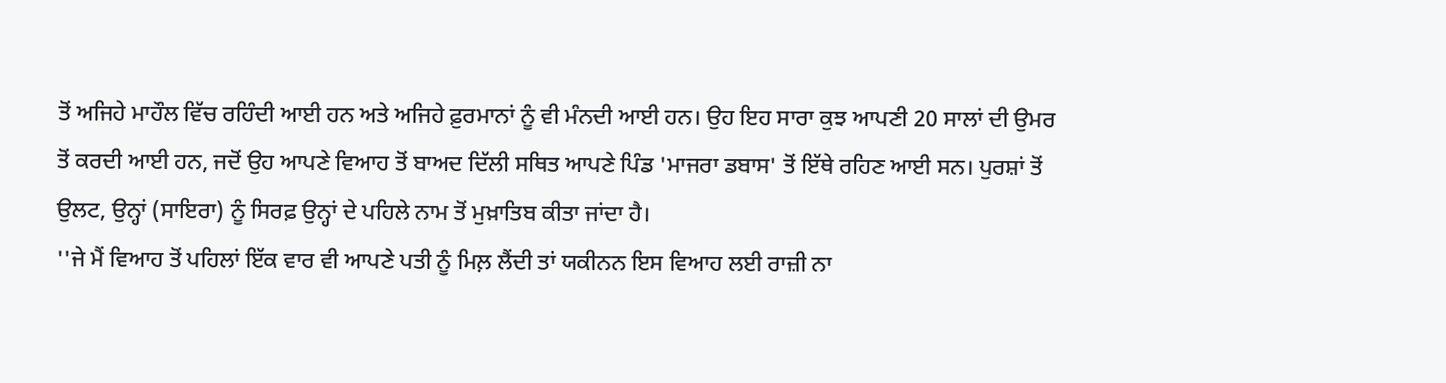ਤੋਂ ਅਜਿਹੇ ਮਾਹੌਲ ਵਿੱਚ ਰਹਿੰਦੀ ਆਈ ਹਨ ਅਤੇ ਅਜਿਹੇ ਫ਼ੁਰਮਾਨਾਂ ਨੂੰ ਵੀ ਮੰਨਦੀ ਆਈ ਹਨ। ਉਹ ਇਹ ਸਾਰਾ ਕੁਝ ਆਪਣੀ 20 ਸਾਲਾਂ ਦੀ ਉਮਰ ਤੋਂ ਕਰਦੀ ਆਈ ਹਨ, ਜਦੋਂ ਉਹ ਆਪਣੇ ਵਿਆਹ ਤੋਂ ਬਾਅਦ ਦਿੱਲੀ ਸਥਿਤ ਆਪਣੇ ਪਿੰਡ 'ਮਾਜਰਾ ਡਬਾਸ' ਤੋਂ ਇੱਥੇ ਰਹਿਣ ਆਈ ਸਨ। ਪੁਰਸ਼ਾਂ ਤੋਂ ਉਲਟ, ਉਨ੍ਹਾਂ (ਸਾਇਰਾ) ਨੂੰ ਸਿਰਫ਼ ਉਨ੍ਹਾਂ ਦੇ ਪਹਿਲੇ ਨਾਮ ਤੋਂ ਮੁਖ਼ਾਤਿਬ ਕੀਤਾ ਜਾਂਦਾ ਹੈ।
''ਜੇ ਮੈਂ ਵਿਆਹ ਤੋਂ ਪਹਿਲਾਂ ਇੱਕ ਵਾਰ ਵੀ ਆਪਣੇ ਪਤੀ ਨੂੰ ਮਿਲ਼ ਲੈਂਦੀ ਤਾਂ ਯਕੀਨਨ ਇਸ ਵਿਆਹ ਲਈ ਰਾਜ਼ੀ ਨਾ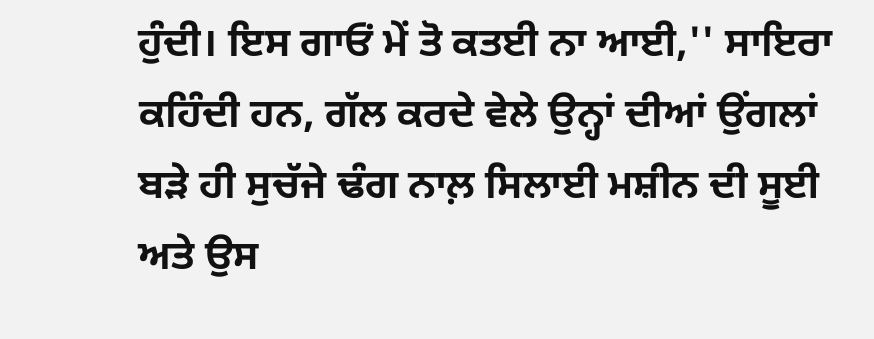ਹੁੰਦੀ। ਇਸ ਗਾਓਂ ਮੇਂ ਤੋ ਕਤਈ ਨਾ ਆਈ,'' ਸਾਇਰਾ ਕਹਿੰਦੀ ਹਨ, ਗੱਲ ਕਰਦੇ ਵੇਲੇ ਉਨ੍ਹਾਂ ਦੀਆਂ ਉਂਗਲਾਂ ਬੜੇ ਹੀ ਸੁਚੱਜੇ ਢੰਗ ਨਾਲ਼ ਸਿਲਾਈ ਮਸ਼ੀਨ ਦੀ ਸੂਈ ਅਤੇ ਉਸ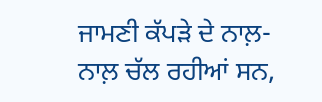ਜਾਮਣੀ ਕੱਪੜੇ ਦੇ ਨਾਲ਼-ਨਾਲ਼ ਚੱਲ ਰਹੀਆਂ ਸਨ,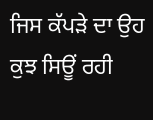ਜਿਸ ਕੱਪੜੇ ਦਾ ਉਹ ਕੁਝ ਸਿਊਂ ਰਹੀ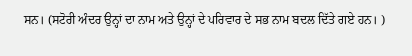ਸਨ। (ਸਟੋਰੀ ਅੰਦਰ ਉਨ੍ਹਾਂ ਦਾ ਨਾਮ ਅਤੇ ਉਨ੍ਹਾਂ ਦੇ ਪਰਿਵਾਰ ਦੇ ਸਭ ਨਾਮ ਬਦਲ ਦਿੱਤੇ ਗਏ ਹਨ। )